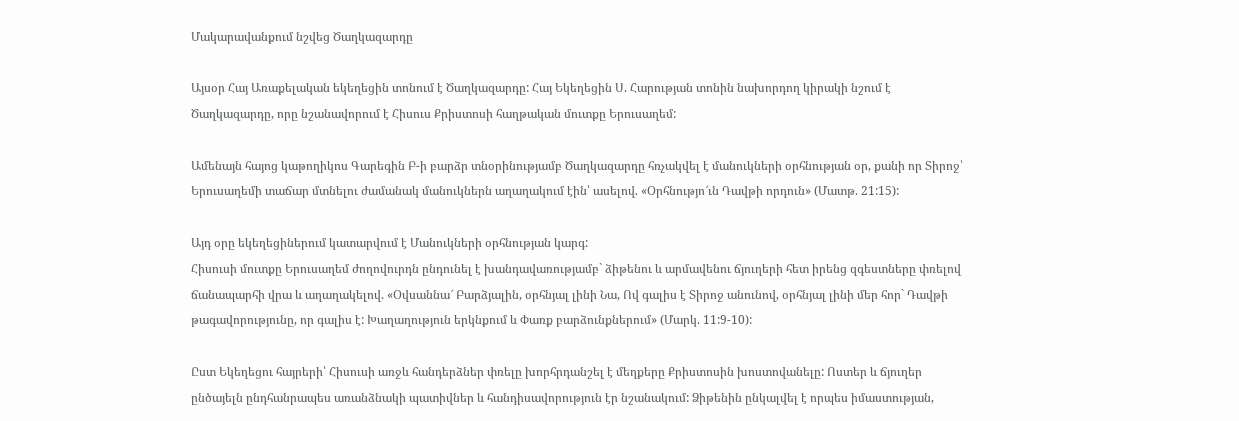Մակարավանքում նշվեց Ծաղկազարդը

Այսօր Հայ Առաքելական եկեղեցին տոնում է Ծաղկազարդը: Հայ Եկեղեցին Ս. Հարության տոնին նախորդող կիրակի նշում է Ծաղկազարդը, որը նշանավորում է Հիսուս Քրիստոսի հաղթական մուտքը Երուսաղեմ:

Ամենայն հայոց կաթողիկոս Գարեգին Բ-ի բարձր տնօրինությամբ Ծաղկազարդը հռչակվել է մանուկների օրհնության օր, քանի որ Տիրոջ՝ Երուսաղեմի տաճար մտնելու ժամանակ մանուկներն աղաղակում էին՝ ասելով. «Օրհնությո՜ւն Դավթի որդուն» (Մատթ. 21:15):

Այդ օրը եկեղեցիներում կատարվում է Մանուկների օրհնության կարգ:
Հիսուսի մուտքը Երուսաղեմ ժողովուրդն ընդունել է խանդավառությամբ` ձիթենու և արմավենու ճյուղերի հետ իրենց զգեստները փռելով ճանապարհի վրա և աղաղակելով. «Օվսաննա՜ Բարձյալին, օրհնյալ լինի Նա, Ով գալիս է Տիրոջ անունով, օրհնյալ լինի մեր հոր` Դավթի թագավորությունը, որ գալիս է: Խաղաղություն երկնքում և Փառք բարձունքներում» (Մարկ. 11:9-10):

Ըստ Եկեղեցու հայրերի՝ Հիսուսի առջև հանդերձներ փռելը խորհրդանշել է մեղքերը Քրիստոսին խոստովանելը: Ոստեր և ճյուղեր ընծայելն ընդհանրապես առանձնակի պատիվներ և հանդիսավորություն էր նշանակում: Ձիթենին ընկալվել է որպես իմաստության,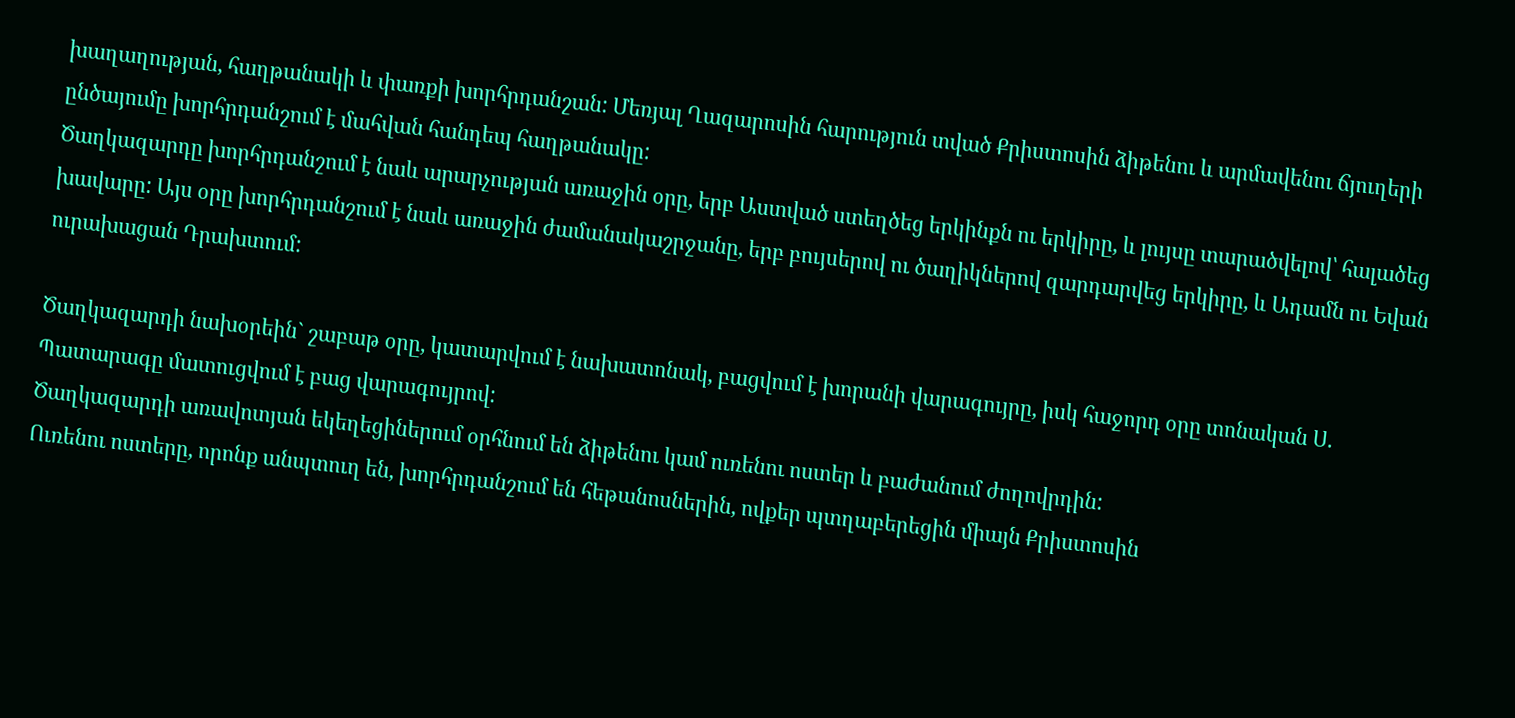խաղաղության, հաղթանակի և փառքի խորհրդանշան: Մեռյալ Ղազարոսին հարություն տված Քրիստոսին ձիթենու և արմավենու ճյուղերի ընծայումը խորհրդանշում է մահվան հանդեպ հաղթանակը:
Ծաղկազարդը խորհրդանշում է նաև արարչության առաջին օրը, երբ Աստված ստեղծեց երկինքն ու երկիրը, և լույսը տարածվելով՝ հալածեց խավարը: Այս օրը խորհրդանշում է նաև առաջին ժամանակաշրջանը, երբ բույսերով ու ծաղիկներով զարդարվեց երկիրը, և Ադամն ու Եվան ուրախացան Դրախտում:

Ծաղկազարդի նախօրեին` շաբաթ օրը, կատարվում է նախատոնակ, բացվում է խորանի վարագույրը, իսկ հաջորդ օրը տոնական Ս. Պատարագը մատուցվում է բաց վարագույրով:
Ծաղկազարդի առավոտյան եկեղեցիներում օրհնում են ձիթենու կամ ուռենու ոստեր և բաժանում ժողովրդին:
Ուռենու ոստերը, որոնք անպտուղ են, խորհրդանշում են հեթանոսներին, ովքեր պտղաբերեցին միայն Քրիստոսին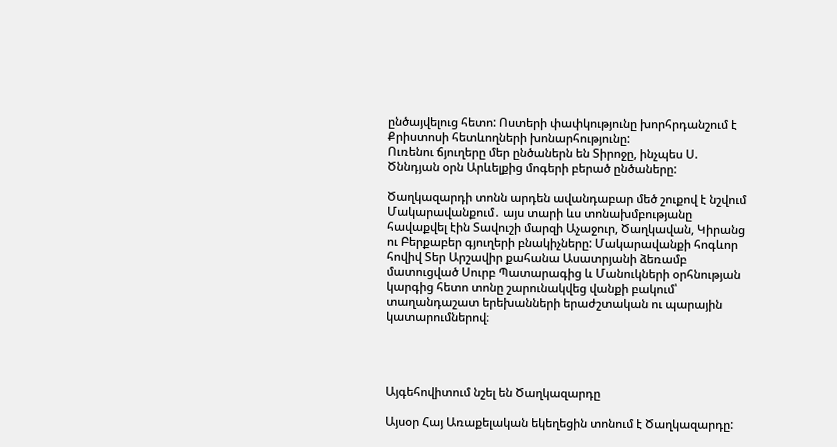ընծայվելուց հետո: Ոստերի փափկությունը խորհրդանշում է Քրիստոսի հետևողների խոնարհությունը:
Ուռենու ճյուղերը մեր ընծաներն են Տիրոջը, ինչպես Ս. Ծննդյան օրն Արևելքից մոգերի բերած ընծաները:

Ծաղկազարդի տոնն արդեն ավանդաբար մեծ շուքով է նշվում Մակարավանքում․ այս տարի ևս տոնախմբությանը հավաքվել էին Տավուշի մարզի Աչաջուր, Ծաղկավան, Կիրանց ու Բերքաբեր գյուղերի բնակիչները: Մակարավանքի հոգևոր հովիվ Տեր Արշավիր քահանա Ասատրյանի ձեռամբ մատուցված Սուրբ Պատարագից և Մանուկների օրհնության կարգից հետո տոնը շարունակվեց վանքի բակում՝ տաղանդաշատ երեխանների երաժշտական ու պարային կատարումներով։




Այգեհովիտում նշել են Ծաղկազարդը

Այսօր Հայ Առաքելական եկեղեցին տոնում է Ծաղկազարդը: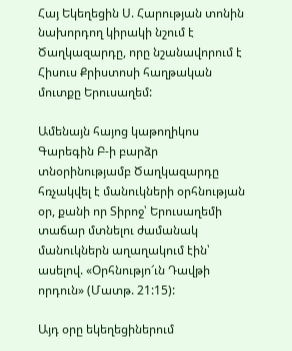Հայ Եկեղեցին Ս. Հարության տոնին նախորդող կիրակի նշում է Ծաղկազարդը, որը նշանավորում է Հիսուս Քրիստոսի հաղթական մուտքը Երուսաղեմ:

Ամենայն հայոց կաթողիկոս Գարեգին Բ-ի բարձր տնօրինությամբ Ծաղկազարդը հռչակվել է մանուկների օրհնության օր, քանի որ Տիրոջ՝ Երուսաղեմի տաճար մտնելու ժամանակ մանուկներն աղաղակում էին՝ ասելով. «Օրհնությո՜ւն Դավթի որդուն» (Մատթ. 21:15):

Այդ օրը եկեղեցիներում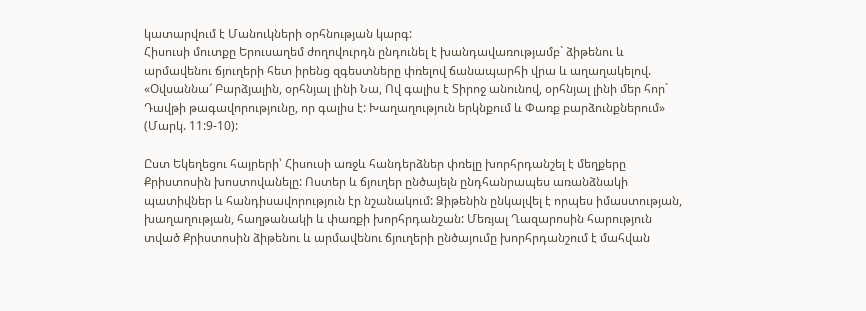կատարվում է Մանուկների օրհնության կարգ:
Հիսուսի մուտքը Երուսաղեմ ժողովուրդն ընդունել է խանդավառությամբ` ձիթենու և արմավենու ճյուղերի հետ իրենց զգեստները փռելով ճանապարհի վրա և աղաղակելով. «Օվսաննա՜ Բարձյալին, օրհնյալ լինի Նա, Ով գալիս է Տիրոջ անունով, օրհնյալ լինի մեր հոր` Դավթի թագավորությունը, որ գալիս է: Խաղաղություն երկնքում և Փառք բարձունքներում» (Մարկ. 11:9-10):

Ըստ Եկեղեցու հայրերի՝ Հիսուսի առջև հանդերձներ փռելը խորհրդանշել է մեղքերը Քրիստոսին խոստովանելը: Ոստեր և ճյուղեր ընծայելն ընդհանրապես առանձնակի պատիվներ և հանդիսավորություն էր նշանակում: Ձիթենին ընկալվել է որպես իմաստության, խաղաղության, հաղթանակի և փառքի խորհրդանշան: Մեռյալ Ղազարոսին հարություն տված Քրիստոսին ձիթենու և արմավենու ճյուղերի ընծայումը խորհրդանշում է մահվան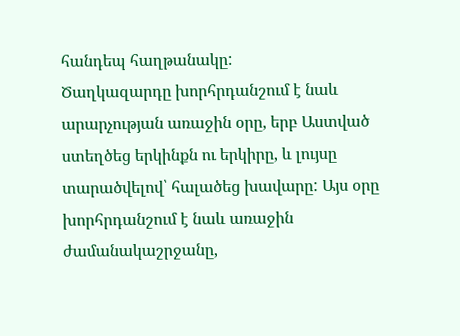հանդեպ հաղթանակը:
Ծաղկազարդը խորհրդանշում է նաև արարչության առաջին օրը, երբ Աստված ստեղծեց երկինքն ու երկիրը, և լույսը տարածվելով՝ հալածեց խավարը: Այս օրը խորհրդանշում է նաև առաջին ժամանակաշրջանը,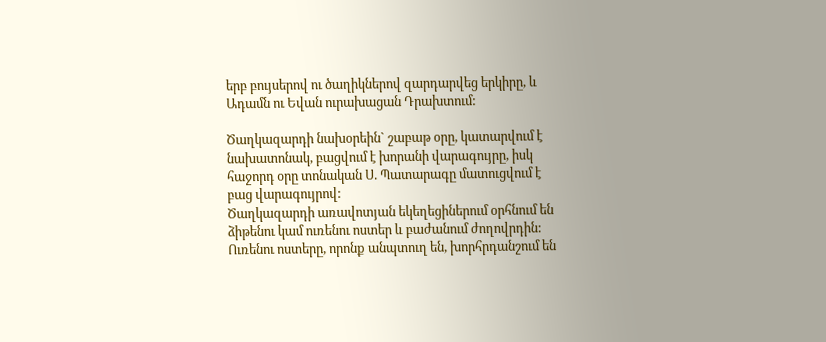երբ բույսերով ու ծաղիկներով զարդարվեց երկիրը, և Ադամն ու Եվան ուրախացան Դրախտում:

Ծաղկազարդի նախօրեին` շաբաթ օրը, կատարվում է նախատոնակ, բացվում է խորանի վարագույրը, իսկ հաջորդ օրը տոնական Ս. Պատարագը մատուցվում է բաց վարագույրով:
Ծաղկազարդի առավոտյան եկեղեցիներում օրհնում են ձիթենու կամ ուռենու ոստեր և բաժանում ժողովրդին:
Ուռենու ոստերը, որոնք անպտուղ են, խորհրդանշում են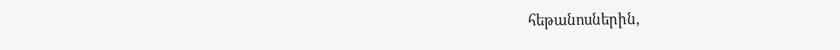հեթանոսներին,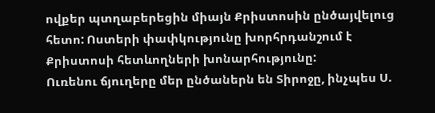ովքեր պտղաբերեցին միայն Քրիստոսին ընծայվելուց հետո: Ոստերի փափկությունը խորհրդանշում է Քրիստոսի հետևողների խոնարհությունը:
Ուռենու ճյուղերը մեր ընծաներն են Տիրոջը, ինչպես Ս.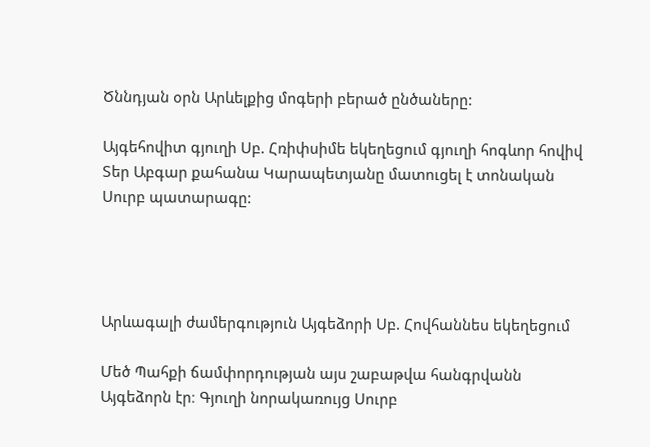Ծննդյան օրն Արևելքից մոգերի բերած ընծաները:

Այգեհովիտ գյուղի Սբ. Հռիփսիմե եկեղեցում գյուղի հոգևոր հովիվ Տեր Աբգար քահանա Կարապետյանը մատուցել է տոնական Սուրբ պատարագը:




Արևագալի ժամերգություն Այգեձորի Սբ. Հովհաննես եկեղեցում

Մեծ Պահքի ճամփորդության այս շաբաթվա հանգրվանն Այգեձորն էր։ Գյուղի նորակառույց Սուրբ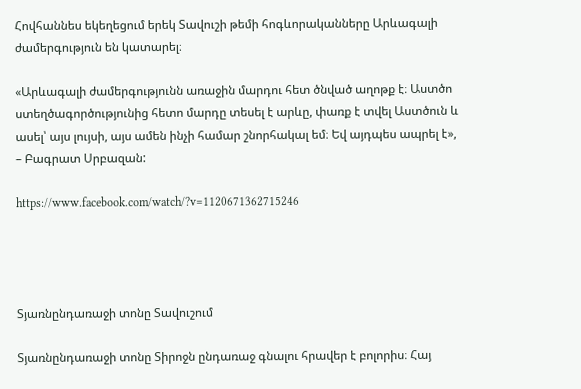Հովհաննես եկեղեցում երեկ Տավուշի թեմի հոգևորականները Արևագալի ժամերգություն են կատարել։

«Արևագալի ժամերգությունն առաջին մարդու հետ ծնված աղոթք է։ Աստծո ստեղծագործությունից հետո մարդը տեսել է արևը, փառք է տվել Աստծուն և ասել՝ այս լույսի, այս ամեն ինչի համար շնորհակալ եմ։ Եվ այդպես ապրել է», – Բագրատ Սրբազան:

https://www.facebook.com/watch/?v=1120671362715246




Տյառնընդառաջի տոնը Տավուշում

Տյառնընդառաջի տոնը Տիրոջն ընդառաջ գնալու հրավեր է բոլորիս։ Հայ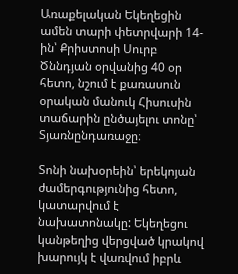Առաքելական Եկեղեցին ամեն տարի փետրվարի 14-ին՝ Քրիստոսի Սուրբ Ծննդյան օրվանից 40 օր հետո, նշում է քառասուն օրական մանուկ Հիսուսին տաճարին ընծայելու տոնը՝ Տյառնընդառաջը։

Տոնի նախօրեին՝ երեկոյան ժամերգությունից հետո, կատարվում է նախատոնակը: Եկեղեցու կանթեղից վերցված կրակով խարույկ է վառվում իբրև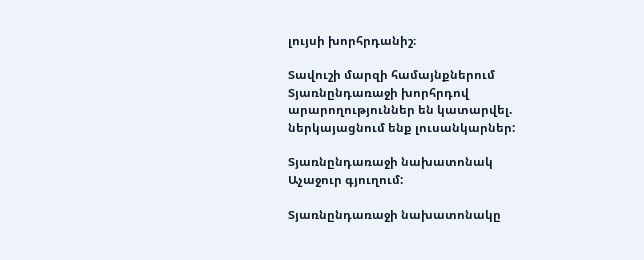լույսի խորհրդանիշ։

Տավուշի մարզի համայնքներում Տյառնընդառաջի խորհրդով արարողություններ են կատարվել. ներկայացնում ենք լուսանկարներ:

Տյառնընդառաջի նախատոնակ Աչաջուր գյուղում:

Տյառնընդառաջի նախատոնակը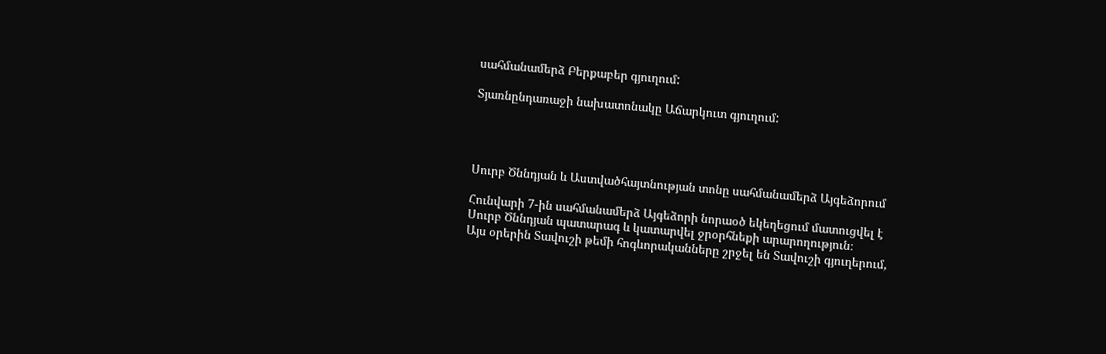սահմանամերձ Բերքաբեր գյուղում:

Տյառնընդառաջի նախատոնակը Աճարկուտ գյուղում:




Սուրբ Ծննդյան և Աստվածհայտնության տոնը սահմանամերձ Այգեձորում

Հունվարի 7-ին սահմանամերձ Այգեձորի նորաօծ եկեղեցում մատուցվել է Սուրբ Ծննդյան պատարագ և կատարվել ջրօրհնեքի արարողություն։
Այս օրերին Տավուշի թեմի հոգևորականները շրջել են Տավուշի գյուղերում,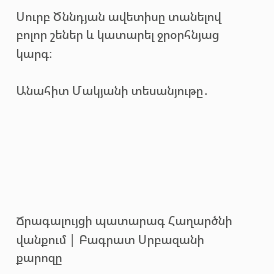Սուրբ Ծննդյան ավետիսը տանելով բոլոր շեներ և կատարել ջրօրհնյաց կարգ։

Անահիտ Մակյանի տեսանյութը․






Ճրագալույցի պատարագ Հաղարծնի վանքում | Բագրատ Սրբազանի քարոզը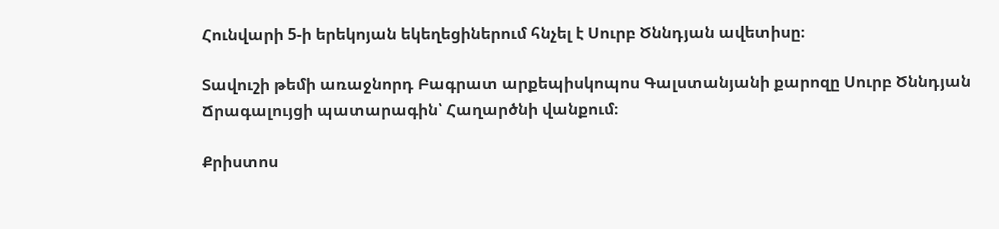Հունվարի 5-ի երեկոյան եկեղեցիներում հնչել է Սուրբ Ծննդյան ավետիսը։

Տավուշի թեմի առաջնորդ Բագրատ արքեպիսկոպոս Գալստանյանի քարոզը Սուրբ Ծննդյան Ճրագալույցի պատարագին՝ Հաղարծնի վանքում։

Քրիստոս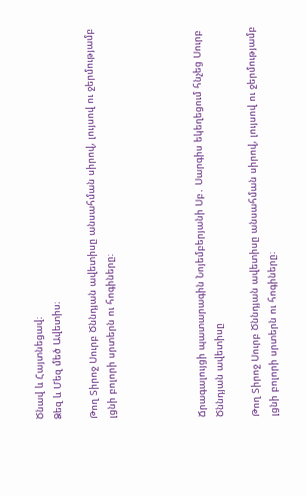Ծնավ և Հայտնեցավ։
Ձեզ և Մեզ մեծ Ավետիս։

Թող Տիրոջ Սուրբ Ծննդյան ավետիսը անսահման սիրով, լույսով ու ջերմությամբ լցնի բոլորի սրտերն ու հոգիները։




Ճրագալույցի պատարագին Նոյեմբերյանի Սբ․ Սարգիս եկեղեցում հնչեց Սուրբ Ծննդյան ավետիսը

Թող Տիրոջ Սուրբ Ծննդյան ավետիսը անսահման սիրով, լույսով ու ջերմությամբ լցնի բոլորի սրտերն ու հոգիները։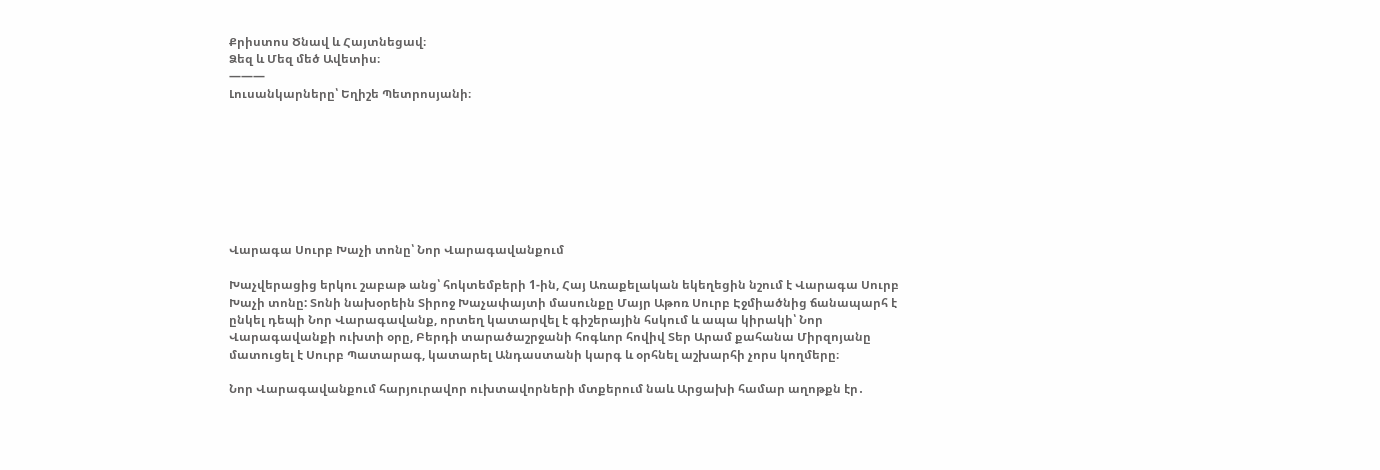Քրիստոս Ծնավ և Հայտնեցավ։
Ձեզ և Մեզ մեծ Ավետիս։
———
Լուսանկարները՝ Եղիշե Պետրոսյանի։








Վարագա Սուրբ Խաչի տոնը՝ Նոր Վարագավանքում

Խաչվերացից երկու շաբաթ անց՝ հոկտեմբերի 1-ին, Հայ Առաքելական եկեղեցին նշում է Վարագա Սուրբ Խաչի տոնը: Տոնի նախօրեին Տիրոջ Խաչափայտի մասունքը Մայր Աթոռ Սուրբ Էջմիածնից ճանապարհ է ընկել դեպի Նոր Վարագավանք, որտեղ կատարվել է գիշերային հսկում և ապա կիրակի՝ Նոր Վարագավանքի ուխտի օրը, Բերդի տարածաշրջանի հոգևոր հովիվ Տեր Արամ քահանա Միրզոյանը մատուցել է Սուրբ Պատարագ, կատարել Անդաստանի կարգ և օրհնել աշխարհի չորս կողմերը։

Նոր Վարագավանքում հարյուրավոր ուխտավորների մտքերում նաև Արցախի համար աղոթքն էր․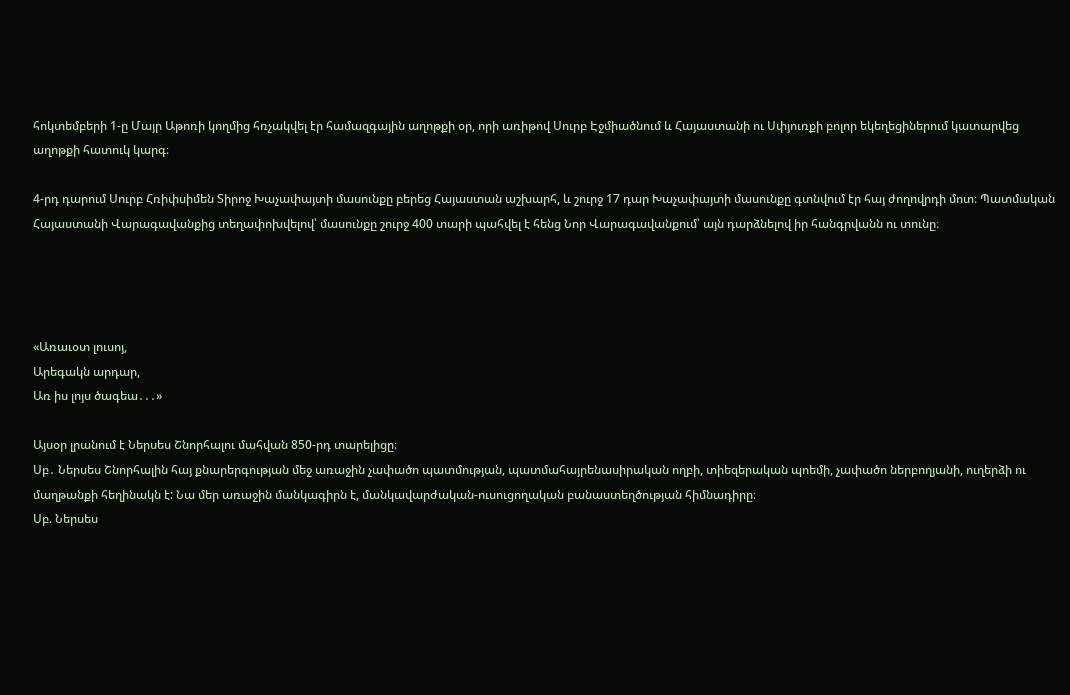հոկտեմբերի 1-ը Մայր Աթոռի կողմից հռչակվել էր համազգային աղոթքի օր, որի առիթով Սուրբ Էջմիածնում և Հայաստանի ու Սփյուռքի բոլոր եկեղեցիներում կատարվեց աղոթքի հատուկ կարգ։

4-րդ դարում Սուրբ Հռիփսիմեն Տիրոջ Խաչափայտի մասունքը բերեց Հայաստան աշխարհ, և շուրջ 17 դար Խաչափայտի մասունքը գտնվում էր հայ ժողովրդի մոտ։ Պատմական Հայաստանի Վարագավանքից տեղափոխվելով՝ մասունքը շուրջ 400 տարի պահվել է հենց Նոր Վարագավանքում՝ այն դարձնելով իր հանգրվանն ու տունը։




«Առաւօտ լուսոյ,
Արեգակն արդար,
Առ իս լոյս ծագեա․․․»

Այսօր լրանում է Ներսես Շնորհալու մահվան 850-րդ տարելիցը։
Սբ․ Ներսես Շնորհալին հայ քնարերգության մեջ առաջին չափածո պատմության, պատմահայրենասիրական ողբի, տիեզերական պոեմի, չափածո ներբողյանի, ուղերձի ու մաղթանքի հեղինակն է: Նա մեր առաջին մանկագիրն է, մանկավարժական-ուսուցողական բանաստեղծության հիմնադիրը։
Սբ. Ներսես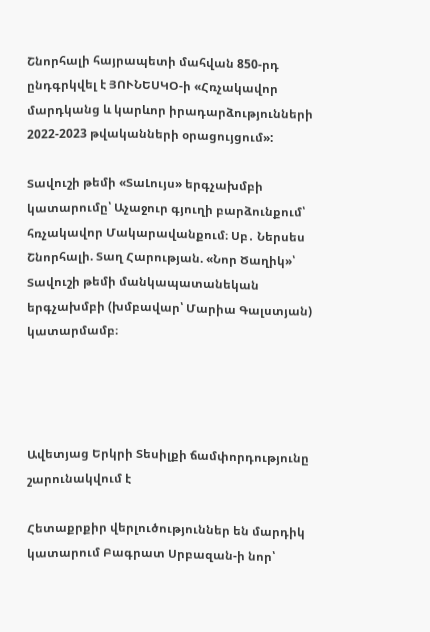Շնորհալի հայրապետի մահվան 850-րդ ընդգրկվել է ՅՈՒՆԵՍԿՕ-ի «Հռչակավոր մարդկանց և կարևոր իրադարձությունների 2022-2023 թվականների օրացույցում»:

Տավուշի թեմի «ՏաԼույս» երգչախմբի կատարումը՝ Աչաջուր գյուղի բարձունքում՝ հռչակավոր Մակարավանքում։ Սբ․ Ներսես Շնորհալի. Տաղ Հարության. «Նոր Ծաղիկ»՝ Տավուշի թեմի մանկապատանեկան երգչախմբի (խմբավար՝ Մարիա Գալստյան) կատարմամբ։




Ավետյաց Երկրի Տեսիլքի ճամփորդությունը շարունակվում է

Հետաքրքիր վերլուծություններ են մարդիկ կատարում Բագրատ Սրբազան-ի նոր՝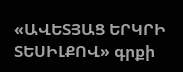«ԱՎԵՏՅԱՑ ԵՐԿՐԻ ՏԵՍԻԼՔՈՎ» գրքի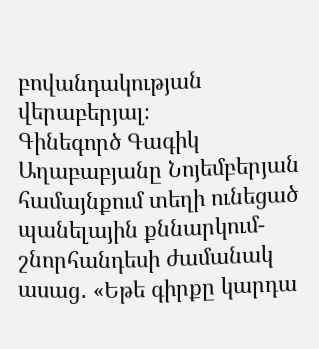բովանդակության վերաբերյալ։
Գինեգործ Գագիկ Աղաբաբյանը Նոյեմբերյան համայնքում տեղի ունեցած պանելային քննարկում-շնորհանդեսի ժամանակ ասաց․ «Եթե գիրքը կարդա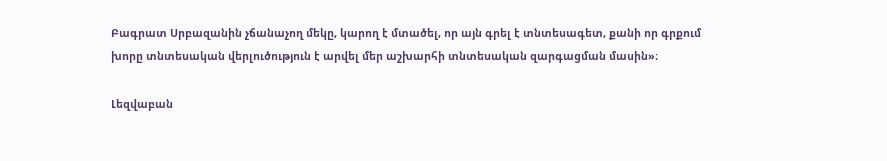Բագրատ Սրբազանին չճանաչող մեկը, կարող է մտածել, որ այն գրել է տնտեսագետ, քանի որ գրքում խորը տնտեսական վերլուծություն է արվել մեր աշխարհի տնտեսական զարգացման մասին»։

Լեզվաբան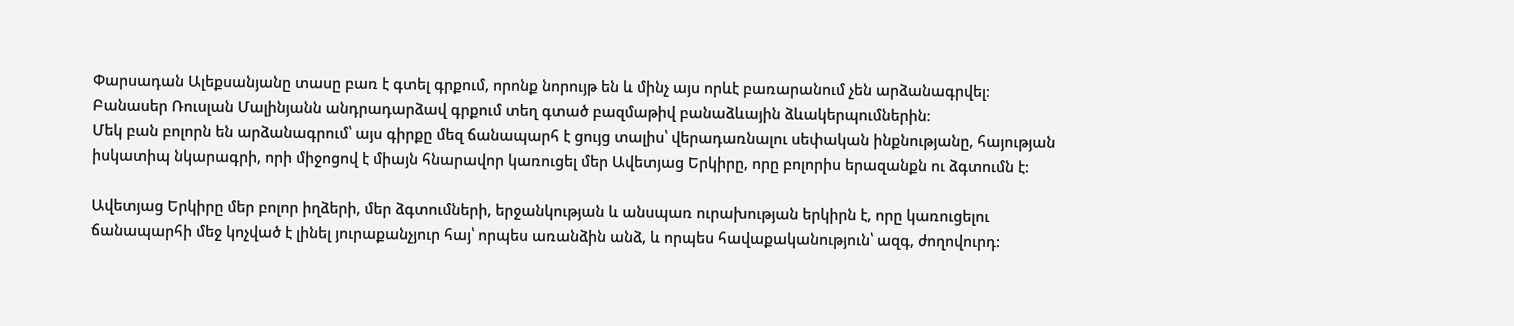Փարսադան Ալեքսանյանը տասը բառ է գտել գրքում, որոնք նորույթ են և մինչ այս որևէ բառարանում չեն արձանագրվել։
Բանասեր Ռուսլան Մալինյանն անդրադարձավ գրքում տեղ գտած բազմաթիվ բանաձևային ձևակերպումներին։
Մեկ բան բոլորն են արձանագրում՝ այս գիրքը մեզ ճանապարհ է ցույց տալիս՝ վերադառնալու սեփական ինքնությանը, հայության իսկատիպ նկարագրի, որի միջոցով է միայն հնարավոր կառուցել մեր Ավետյաց Երկիրը, որը բոլորիս երազանքն ու ձգտումն է:

Ավետյաց Երկիրը մեր բոլոր իղձերի, մեր ձգտումների, երջանկության և անսպառ ուրախության երկիրն է, որը կառուցելու ճանապարհի մեջ կոչված է լինել յուրաքանչյուր հայ՝ որպես առանձին անձ, և որպես հավաքականություն՝ ազգ, ժողովուրդ: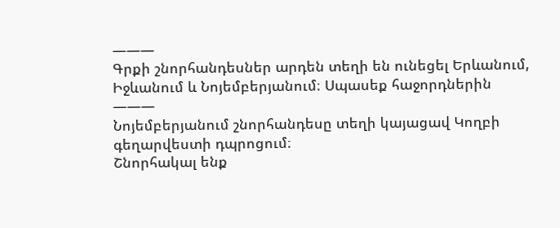———
Գրքի շնորհանդեսներ արդեն տեղի են ունեցել Երևանում, Իջևանում և Նոյեմբերյանում։ Սպասեք հաջորդներին
———
Նոյեմբերյանում շնորհանդեսը տեղի կայացավ Կողբի գեղարվեստի դպրոցում։
Շնորհակալ ենք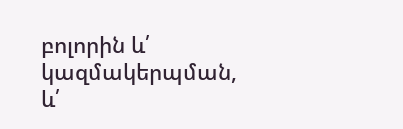բոլորին և՛ կազմակերպման, և՛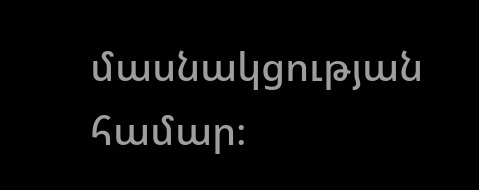մասնակցության համար։